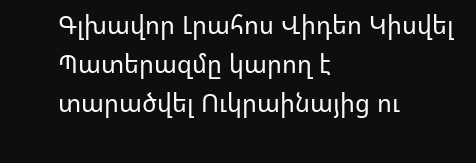Գլխավոր Լրահոս Վիդեո Կիսվել
Պատերազմը կարող է տարածվել Ուկրաինայից ու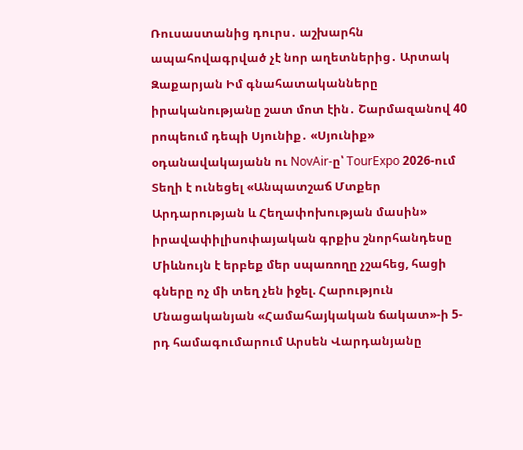Ռուսաստանից դուրս․ աշխարհն ապահովագրված չէ նոր աղետներից․ Արտակ Զաքարյան Իմ գնահատականները իրականությանը շատ մոտ էին․ Շարմազանով 40 րոպեում դեպի Սյունիք․ «Սյունիք» օդանավակայանն ու NovAir-ը՝ TourExpo 2026-ում Տեղի է ունեցել «Անպատշաճ Մտքեր Արդարության և Հեղափոխության մասին» իրավափիլիսոփայական գրքիս շնորհանդեսը Միևնույն է երբեք մեր սպառողը չշահեց, հացի գները ոչ մի տեղ չեն իջել. Հարություն Մնացականյան «Համահայկական ճակատ»-ի 5-րդ համագումարում Արսեն Վարդանյանը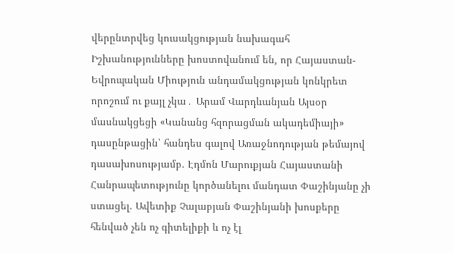վերընտրվեց կուսակցության նախագահ Իշխանությունները խոստովանում են, որ Հայաստան-Եվրոպական Միություն անդամակցության կոնկրետ որոշում ու քայլ չկա․ Արամ Վարդևանյան Այսօր մասնակցեցի «Կանանց հզորացման ակադեմիայի» դասընթացին՝ հանդես գալով Առաջնոդության թեմայով դասախոսությամբ. Էդմոն Մարուքյան Հայաստանի Հանրապետությունը կործանելու մանդատ Փաշինյանը չի ստացել. Ավետիք Չալաբյան Փաշինյանի խոսքերը հենված չեն ոչ գիտելիքի և ոչ էլ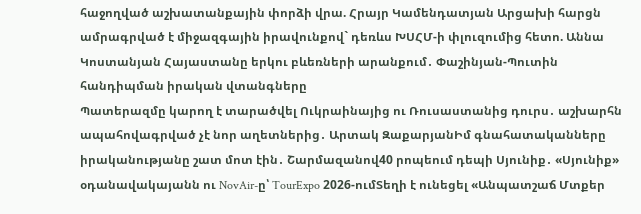հաջողված աշխատանքային փորձի վրա. Հրայր Կամենդատյան Արցախի հարցն ամրագրված է միջազգային իրավունքով` դեռևս ԽՍՀՄ-ի փլուզումից հետո. Աննա Կոստանյան Հայաստանը երկու բևեռների արանքում․ Փաշինյան-Պուտին հանդիպման իրական վտանգները
Պատերազմը կարող է տարածվել Ուկրաինայից ու Ռուսաստանից դուրս․ աշխարհն ապահովագրված չէ նոր աղետներից․ Արտակ ԶաքարյանԻմ գնահատականները իրականությանը շատ մոտ էին․ Շարմազանով40 րոպեում դեպի Սյունիք․ «Սյունիք» օդանավակայանն ու NovAir-ը՝ TourExpo 2026-ումՏեղի է ունեցել «Անպատշաճ Մտքեր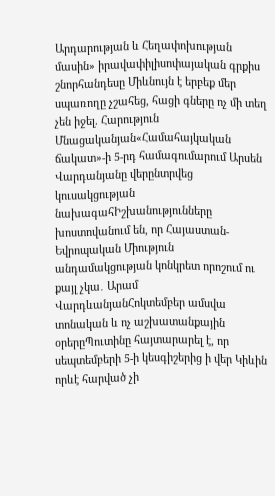Արդարության և Հեղափոխության մասին» իրավափիլիսոփայական գրքիս շնորհանդեսը Միևնույն է երբեք մեր սպառողը չշահեց, հացի գները ոչ մի տեղ չեն իջել. Հարություն Մնացականյան«Համահայկական ճակատ»-ի 5-րդ համագումարում Արսեն Վարդանյանը վերընտրվեց կուսակցության նախագահԻշխանությունները խոստովանում են, որ Հայաստան-Եվրոպական Միություն անդամակցության կոնկրետ որոշում ու քայլ չկա․ Արամ ՎարդևանյանՀոկտեմբեր ամսվա տոնական և ոչ աշխատանքային օրերըՊուտինը հայտարարել է, որ սեպտեմբերի 5-ի կեսգիշերից ի վեր Կիևին որևէ հարված չի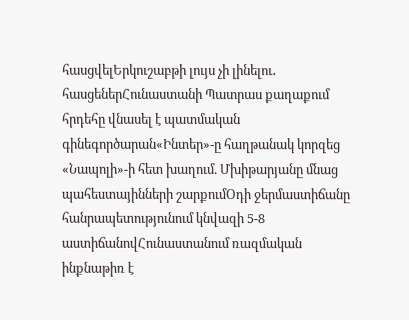հասցվելԵրկուշաբթի լույս չի լինելու․ հասցեներՀունաստանի Պատրաս քաղաքում հրդեհը վնասել է պատմական գինեգործարան«Ինտեր»-ը հաղթանակ կորզեց «Նապոլի»-ի հետ խաղում. Մխիթարյանը մնաց պահեստայինների շարքումՕդի ջերմաստիճանը հանրապետությունում կնվազի 5-8 աստիճանովՀունաստանում ռազմական ինքնաթիռ է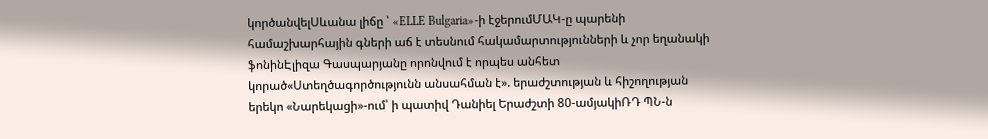կործանվելՍևանա լիճը ՝ «ELLE Bulgaria»-ի էջերումՄԱԿ-ը պարենի համաշխարհային գների աճ է տեսնում հակամարտությունների և չոր եղանակի ֆոնինԷլիզա Գասպարյանը որոնվում է որպես անհետ կորած«Ստեղծագործությունն անսահման է». երաժշտության և հիշողության երեկո «Նարեկացի»-ում՝ ի պատիվ Դանիել Երաժշտի 80-ամյակիՌԴ ՊՆ-ն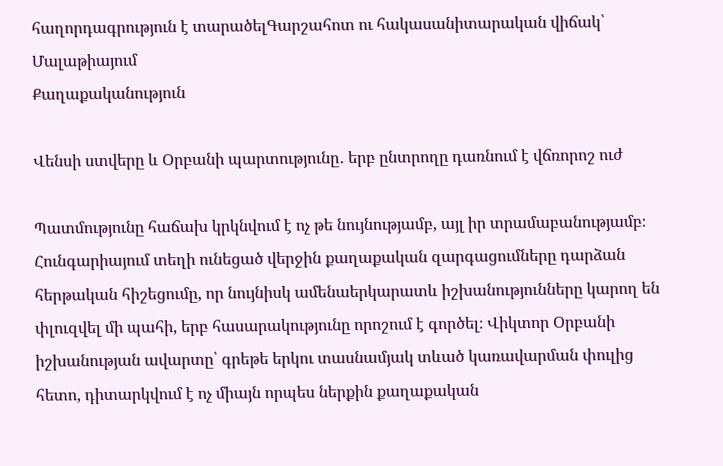հաղորդագրություն է տարածելԳարշահոտ ու հակասանիտարական վիճակ՝ Մալաթիայում
Քաղաքականություն

Վենսի ստվերը և Օրբանի պարտությունը․ երբ ընտրողը դառնում է վճռորոշ ուժ

Պատմությունը հաճախ կրկնվում է ոչ թե նույնությամբ, այլ իր տրամաբանությամբ։ Հունգարիայում տեղի ունեցած վերջին քաղաքական զարգացումները դարձան հերթական հիշեցումը, որ նույնիսկ ամենաերկարատև իշխանությունները կարող են փլուզվել մի պահի, երբ հասարակությունը որոշում է գործել։ Վիկտոր Օրբանի իշխանության ավարտը՝ գրեթե երկու տասնամյակ տևած կառավարման փուլից հետո, դիտարկվում է ոչ միայն որպես ներքին քաղաքական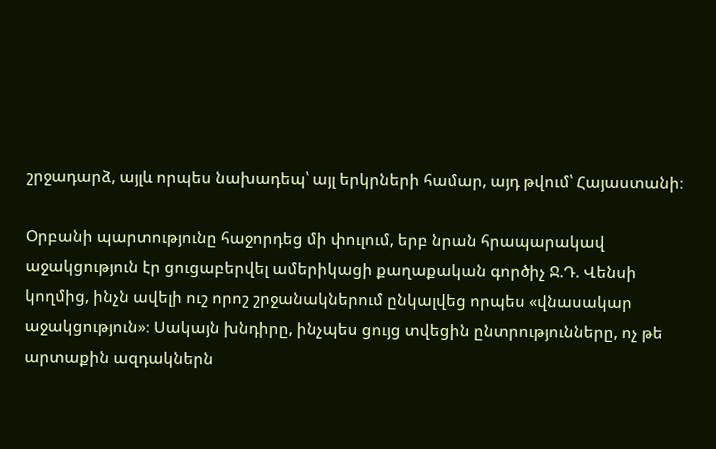շրջադարձ, այլև որպես նախադեպ՝ այլ երկրների համար, այդ թվում՝ Հայաստանի։

Օրբանի պարտությունը հաջորդեց մի փուլում, երբ նրան հրապարակավ աջակցություն էր ցուցաբերվել ամերիկացի քաղաքական գործիչ Ջ.Դ. Վենսի կողմից, ինչն ավելի ուշ որոշ շրջանակներում ընկալվեց որպես «վնասակար աջակցություն»։ Սակայն խնդիրը, ինչպես ցույց տվեցին ընտրությունները, ոչ թե արտաքին ազդակներն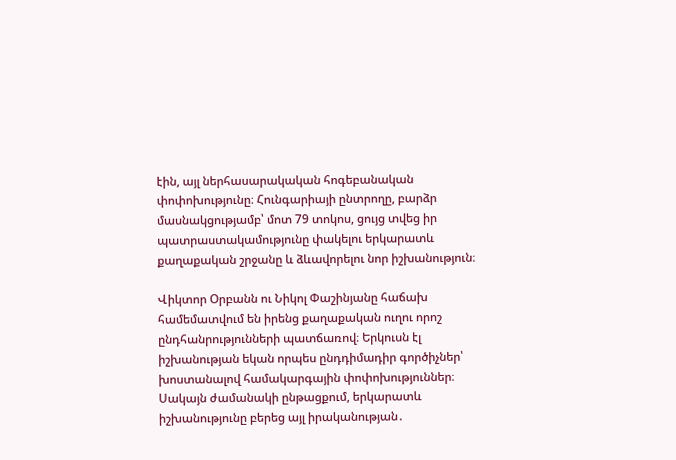էին, այլ ներհասարակական հոգեբանական փոփոխությունը։ Հունգարիայի ընտրողը, բարձր մասնակցությամբ՝ մոտ 79 տոկոս, ցույց տվեց իր պատրաստակամությունը փակելու երկարատև քաղաքական շրջանը և ձևավորելու նոր իշխանություն։

Վիկտոր Օրբանն ու Նիկոլ Փաշինյանը հաճախ համեմատվում են իրենց քաղաքական ուղու որոշ ընդհանրությունների պատճառով։ Երկուսն էլ իշխանության եկան որպես ընդդիմադիր գործիչներ՝ խոստանալով համակարգային փոփոխություններ։ Սակայն ժամանակի ընթացքում, երկարատև իշխանությունը բերեց այլ իրականության․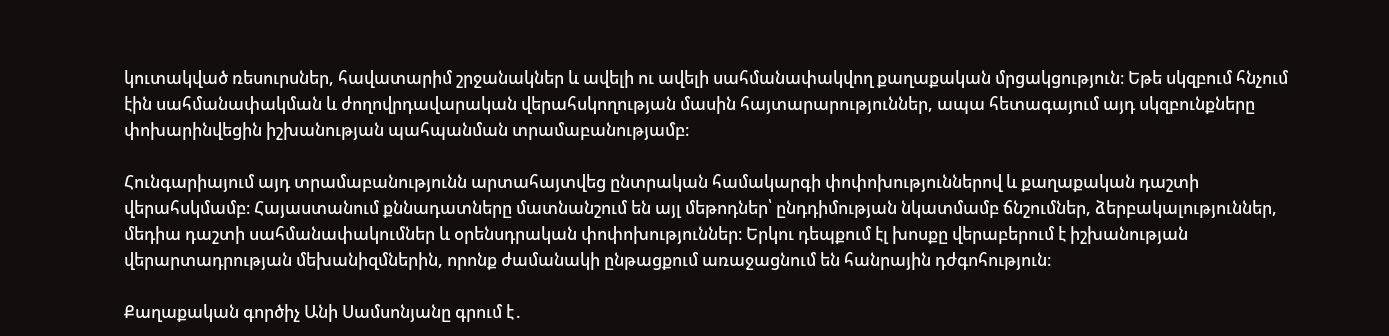կուտակված ռեսուրսներ, հավատարիմ շրջանակներ և ավելի ու ավելի սահմանափակվող քաղաքական մրցակցություն։ Եթե սկզբում հնչում էին սահմանափակման և ժողովրդավարական վերահսկողության մասին հայտարարություններ, ապա հետագայում այդ սկզբունքները փոխարինվեցին իշխանության պահպանման տրամաբանությամբ։

Հունգարիայում այդ տրամաբանությունն արտահայտվեց ընտրական համակարգի փոփոխություններով և քաղաքական դաշտի վերահսկմամբ։ Հայաստանում քննադատները մատնանշում են այլ մեթոդներ՝ ընդդիմության նկատմամբ ճնշումներ, ձերբակալություններ, մեդիա դաշտի սահմանափակումներ և օրենսդրական փոփոխություններ։ Երկու դեպքում էլ խոսքը վերաբերում է իշխանության վերարտադրության մեխանիզմներին, որոնք ժամանակի ընթացքում առաջացնում են հանրային դժգոհություն։

Քաղաքական գործիչ Անի Սամսոնյանը գրում է․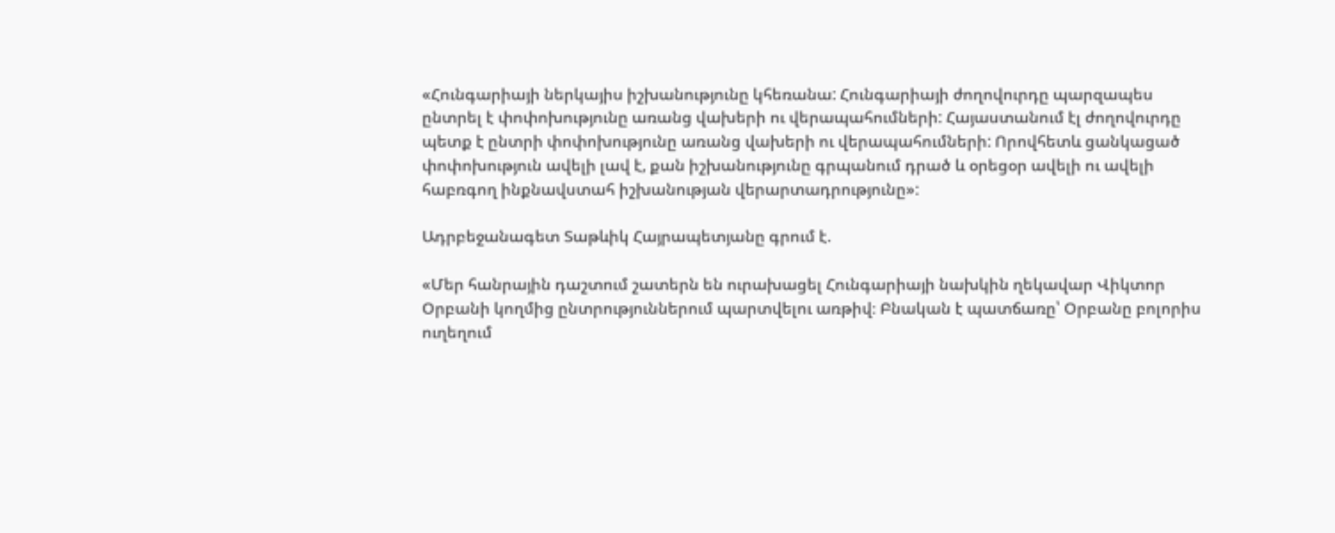«Հունգարիայի ներկայիս իշխանությունը կհեռանա: Հունգարիայի ժողովուրդը պարզապես ընտրել է փոփոխությունը առանց վախերի ու վերապահումների: Հայաստանում էլ ժողովուրդը պետք է ընտրի փոփոխությունը առանց վախերի ու վերապահումների: Որովհետև ցանկացած փոփոխություն ավելի լավ է, քան իշխանությունը գրպանում դրած և օրեցօր ավելի ու ավելի հաբռգող ինքնավստահ իշխանության վերարտադրությունը»:

Ադրբեջանագետ Տաթևիկ Հայրապետյանը գրում է.

«Մեր հանրային դաշտում շատերն են ուրախացել Հունգարիայի նախկին ղեկավար Վիկտոր Օրբանի կողմից ընտրություններում պարտվելու առթիվ։ Բնական է պատճառը՝ Օրբանը բոլորիս ուղեղում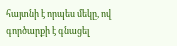հայտնի է որպես մեկը, ով գործարքի է գնացել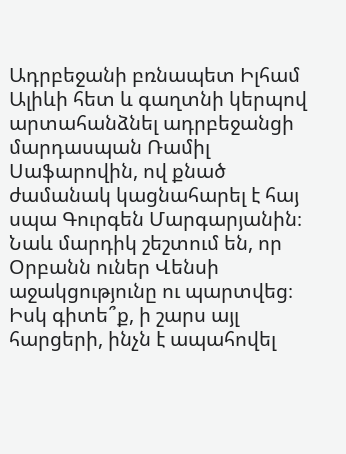Ադրբեջանի բռնապետ Իլհամ Ալիևի հետ և գաղտնի կերպով արտահանձնել ադրբեջանցի մարդասպան Ռամիլ Սաֆարովին, ով քնած ժամանակ կացնահարել է հայ սպա Գուրգեն Մարգարյանին։ Նաև մարդիկ շեշտում են, որ Օրբանն ուներ Վենսի աջակցությունը ու պարտվեց։ Իսկ գիտե՞ք, ի շարս այլ հարցերի, ինչն է ապահովել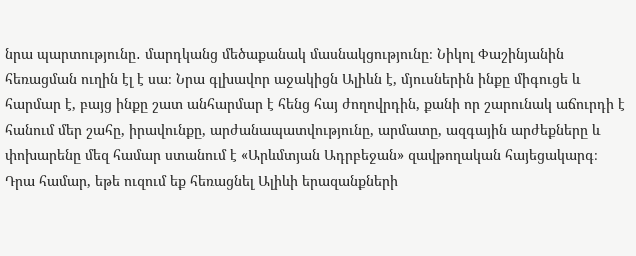նրա պարտությունը․ մարդկանց մեծաքանակ մասնակցությունը։ Նիկոլ Փաշինյանին հեռացման ուղին էլ է սա։ Նրա գլխավոր աջակիցն Ալիևն է, մյուսներին ինքը միգուցե և հարմար է, բայց ինքը շատ անհարմար է հենց հայ ժողովրդին, քանի որ շարունակ աճուրդի է հանում մեր շահը, իրավունքը, արժանապատվությունը, արմատը, ազգային արժեքները և փոխարենը մեզ համար ստանում է «Արևմտյան Ադրբեջան» զավթողական հայեցակարգ։ Դրա համար, եթե ուզում եք հեռացնել Ալիևի երազանքների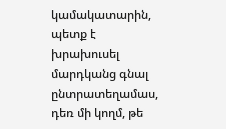կամակատարին, պետք է խրախուսել մարդկանց գնալ ընտրատեղամաս, դեռ մի կողմ, թե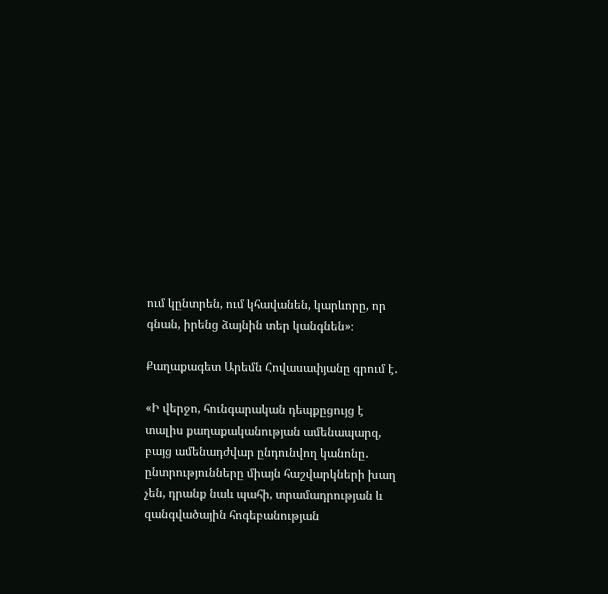ում կընտրեն, ում կհավանեն, կարևորը, որ գնան, իրենց ձայնին տեր կանգնեն»։

Քաղաքագետ Արեմն Հովասափյանը գրում է․

«Ի վերջո, հունգարական դեպքըցույց է տալիս քաղաքականության ամենապարզ, բայց ամենադժվար ընդունվող կանոնը․ ընտրությունները միայն հաշվարկների խաղ չեն, դրանք նաև պահի, տրամադրության և զանգվածային հոգեբանության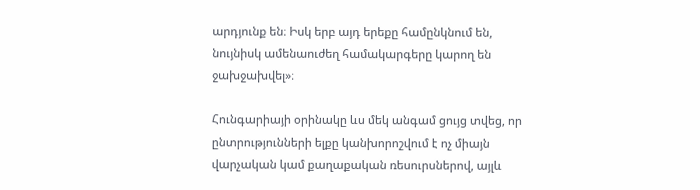արդյունք են։ Իսկ երբ այդ երեքը համընկնում են, նույնիսկ ամենաուժեղ համակարգերը կարող են ջախջախվել»։

Հունգարիայի օրինակը ևս մեկ անգամ ցույց տվեց, որ ընտրությունների ելքը կանխորոշվում է ոչ միայն վարչական կամ քաղաքական ռեսուրսներով, այլև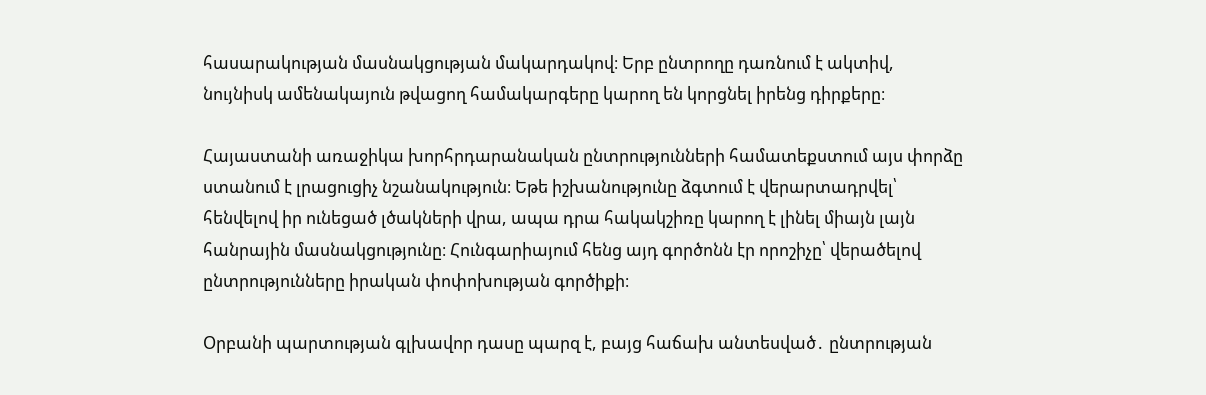հասարակության մասնակցության մակարդակով։ Երբ ընտրողը դառնում է ակտիվ, նույնիսկ ամենակայուն թվացող համակարգերը կարող են կորցնել իրենց դիրքերը։

Հայաստանի առաջիկա խորհրդարանական ընտրությունների համատեքստում այս փորձը ստանում է լրացուցիչ նշանակություն։ Եթե իշխանությունը ձգտում է վերարտադրվել՝ հենվելով իր ունեցած լծակների վրա, ապա դրա հակակշիռը կարող է լինել միայն լայն հանրային մասնակցությունը։ Հունգարիայում հենց այդ գործոնն էր որոշիչը՝ վերածելով ընտրությունները իրական փոփոխության գործիքի։

Օրբանի պարտության գլխավոր դասը պարզ է, բայց հաճախ անտեսված․ ընտրության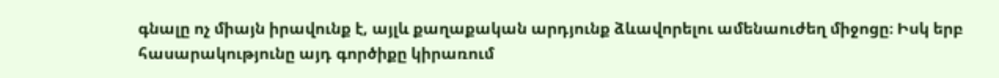գնալը ոչ միայն իրավունք է, այլև քաղաքական արդյունք ձևավորելու ամենաուժեղ միջոցը։ Իսկ երբ հասարակությունը այդ գործիքը կիրառում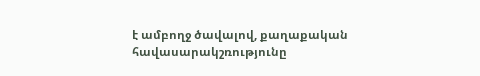է ամբողջ ծավալով, քաղաքական հավասարակշռությունը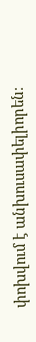փոխվում է անխուսափելիորեն։